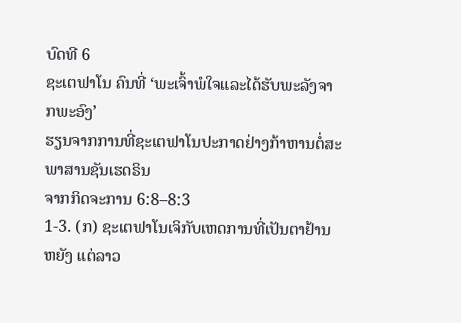ບົດທີ 6
ຊະເຕຟາໂນ ຄົນທີ່ ‘ພະເຈົ້າພໍໃຈແລະໄດ້ຮັບພະລັງຈາກພະອົງ’
ຮຽນຈາກການທີ່ຊະເຕຟາໂນປະກາດຢ່າງກ້າຫານຕໍ່ສະພາສານຊັນເຮດຣິນ
ຈາກກິດຈະການ 6:8–8:3
1-3. (ກ) ຊະເຕຟາໂນເຈິກັບເຫດການທີ່ເປັນຕາຢ້ານຫຍັງ ແຕ່ລາວ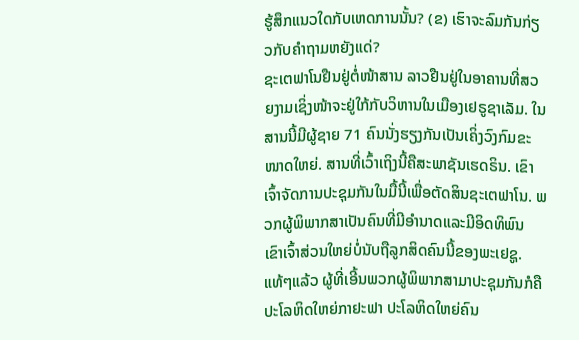ຮູ້ສຶກແນວໃດກັບເຫດການນັ້ນ? (ຂ) ເຮົາຈະລົມກັນກ່ຽວກັບຄຳຖາມຫຍັງແດ່?
ຊະເຕຟາໂນຢືນຢູ່ຕໍ່ໜ້າສານ ລາວຢືນຢູ່ໃນອາຄານທີ່ສວຍງາມເຊິ່ງໜ້າຈະຢູ່ໃກ້ກັບວິຫານໃນເມືອງເຢຣູຊາເລັມ. ໃນສານນີ້ມີຜູ້ຊາຍ 71 ຄົນນັ່ງຮຽງກັນເປັນເຄິ່ງວົງກົມຂະໜາດໃຫຍ່. ສານທີ່ເວົ້າເຖິງນີ້ຄືສະພາຊັນເຮດຣິນ. ເຂົາເຈົ້າຈັດການປະຊຸມກັນໃນມື້ນີ້ເພື່ອຕັດສິນຊະເຕຟາໂນ. ພວກຜູ້ພິພາກສາເປັນຄົນທີ່ມີອຳນາດແລະມີອິດທິພົນ ເຂົາເຈົ້າສ່ວນໃຫຍ່ບໍ່ນັບຖືລູກສິດຄົນນີ້ຂອງພະເຢຊູ. ແທ້ໆແລ້ວ ຜູ້ທີ່ເອີ້ນພວກຜູ້ພິພາກສາມາປະຊຸມກັນກໍຄືປະໂລຫິດໃຫຍ່ກາຢະຟາ ປະໂລຫິດໃຫຍ່ຄົນ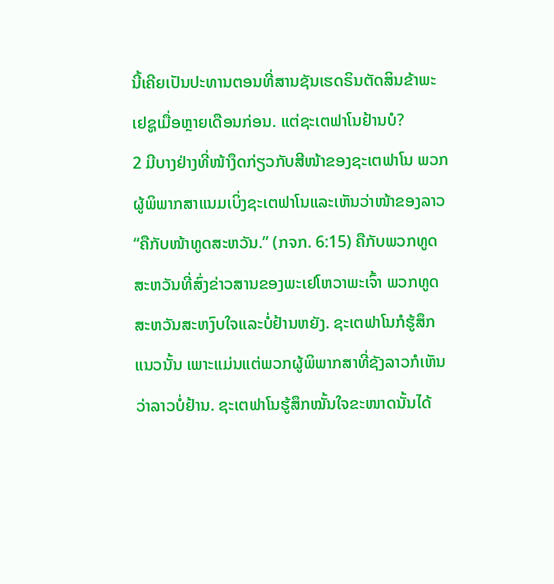ນີ້ເຄີຍເປັນປະທານຕອນທີ່ສານຊັນເຮດຣິນຕັດສິນຂ້າພະເຢຊູເມື່ອຫຼາຍເດືອນກ່ອນ. ແຕ່ຊະເຕຟາໂນຢ້ານບໍ?
2 ມີບາງຢ່າງທີ່ໜ້າງຶດກ່ຽວກັບສີໜ້າຂອງຊະເຕຟາໂນ ພວກຜູ້ພິພາກສາແນມເບິ່ງຊະເຕຟາໂນແລະເຫັນວ່າໜ້າຂອງລາວ “ຄືກັບໜ້າທູດສະຫວັນ.” (ກຈກ. 6:15) ຄືກັບພວກທູດສະຫວັນທີ່ສົ່ງຂ່າວສານຂອງພະເຢໂຫວາພະເຈົ້າ ພວກທູດສະຫວັນສະຫງົບໃຈແລະບໍ່ຢ້ານຫຍັງ. ຊະເຕຟາໂນກໍຮູ້ສຶກແນວນັ້ນ ເພາະແມ່ນແຕ່ພວກຜູ້ພິພາກສາທີ່ຊັງລາວກໍເຫັນວ່າລາວບໍ່ຢ້ານ. ຊະເຕຟາໂນຮູ້ສຶກໝັ້ນໃຈຂະໜາດນັ້ນໄດ້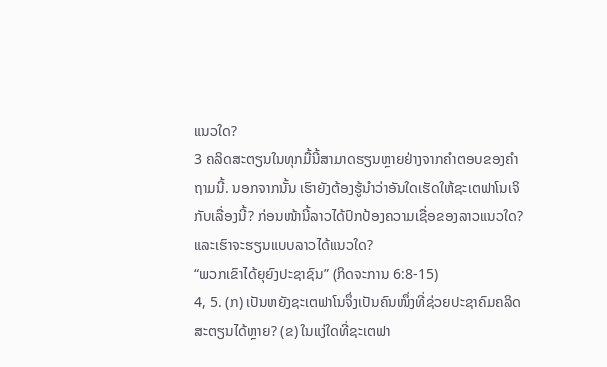ແນວໃດ?
3 ຄລິດສະຕຽນໃນທຸກມື້ນີ້ສາມາດຮຽນຫຼາຍຢ່າງຈາກຄຳຕອບຂອງຄຳຖາມນີ້. ນອກຈາກນັ້ນ ເຮົາຍັງຕ້ອງຮູ້ນຳວ່າອັນໃດເຮັດໃຫ້ຊະເຕຟາໂນເຈິກັບເລື່ອງນີ້? ກ່ອນໜ້ານີ້ລາວໄດ້ປົກປ້ອງຄວາມເຊື່ອຂອງລາວແນວໃດ? ແລະເຮົາຈະຮຽນແບບລາວໄດ້ແນວໃດ?
“ພວກເຂົາໄດ້ຍຸຍົງປະຊາຊົນ” (ກິດຈະການ 6:8-15)
4, 5. (ກ) ເປັນຫຍັງຊະເຕຟາໂນຈຶ່ງເປັນຄົນໜຶ່ງທີ່ຊ່ວຍປະຊາຄົມຄລິດສະຕຽນໄດ້ຫຼາຍ? (ຂ) ໃນແງ່ໃດທີ່ຊະເຕຟາ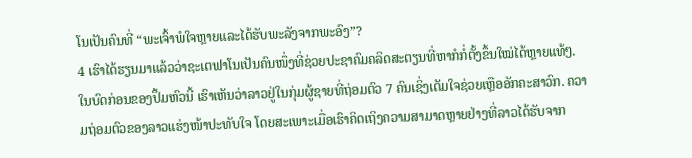ໂນເປັນຄົນທີ່ “ພະເຈົ້າພໍໃຈຫຼາຍແລະໄດ້ຮັບພະລັງຈາກພະອົງ”?
4 ເຮົາໄດ້ຮຽນມາແລ້ວວ່າຊະເຕຟາໂນເປັນຄົນໜຶ່ງທີ່ຊ່ວຍປະຊາຄົມຄລິດສະຕຽນທີ່ຫາກໍກໍ່ຕັ້ງຂຶ້ນໃໝ່ໄດ້ຫຼາຍແທ້ໆ. ໃນບົດກ່ອນຂອງປຶ້ມຫົວນີ້ ເຮົາເຫັນວ່າລາວຢູ່ໃນກຸ່ມຜູ້ຊາຍທີ່ຖ່ອມຕົວ 7 ຄົນເຊິ່ງເຕັມໃຈຊ່ວຍເຫຼືອອັກຄະສາວົກ. ຄວາມຖ່ອມຕົວຂອງລາວແຮ່ງໜ້າປະທັບໃຈ ໂດຍສະເພາະເມື່ອເຮົາຄິດເຖິງຄວາມສາມາດຫຼາຍຢ່າງທີ່ລາວໄດ້ຮັບຈາກ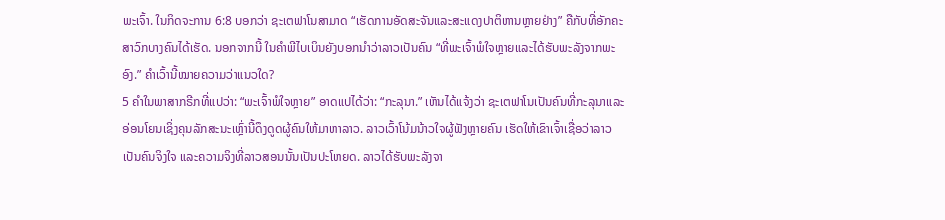ພະເຈົ້າ. ໃນກິດຈະການ 6:8 ບອກວ່າ ຊະເຕຟາໂນສາມາດ “ເຮັດການອັດສະຈັນແລະສະແດງປາຕິຫານຫຼາຍຢ່າງ” ຄືກັບທີ່ອັກຄະສາວົກບາງຄົນໄດ້ເຮັດ. ນອກຈາກນີ້ ໃນຄຳພີໄບເບິນຍັງບອກນຳວ່າລາວເປັນຄົນ “ທີ່ພະເຈົ້າພໍໃຈຫຼາຍແລະໄດ້ຮັບພະລັງຈາກພະອົງ.” ຄຳເວົ້ານີ້ໝາຍຄວາມວ່າແນວໃດ?
5 ຄຳໃນພາສາກຣີກທີ່ແປວ່າ: “ພະເຈົ້າພໍໃຈຫຼາຍ” ອາດແປໄດ້ວ່າ: “ກະລຸນາ.” ເຫັນໄດ້ແຈ້ງວ່າ ຊະເຕຟາໂນເປັນຄົນທີ່ກະລຸນາແລະອ່ອນໂຍນເຊິ່ງຄຸນລັກສະນະເຫຼົ່ານີ້ດຶງດູດຜູ້ຄົນໃຫ້ມາຫາລາວ. ລາວເວົ້າໂນ້ມນ້າວໃຈຜູ້ຟັງຫຼາຍຄົນ ເຮັດໃຫ້ເຂົາເຈົ້າເຊື່ອວ່າລາວເປັນຄົນຈິງໃຈ ແລະຄວາມຈິງທີ່ລາວສອນນັ້ນເປັນປະໂຫຍດ. ລາວໄດ້ຮັບພະລັງຈາ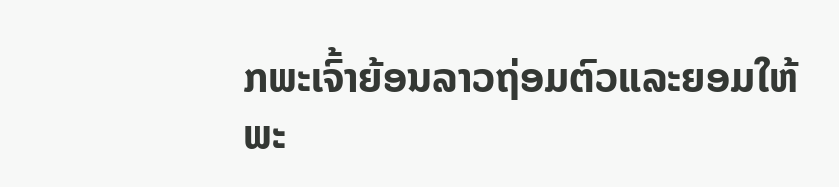ກພະເຈົ້າຍ້ອນລາວຖ່ອມຕົວແລະຍອມໃຫ້ພະ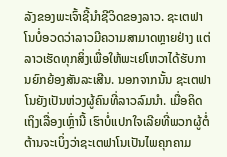ລັງຂອງພະເຈົ້າຊີ້ນຳຊີວິດຂອງລາວ. ຊະເຕຟາໂນບໍ່ອວດວ່າລາວມີຄວາມສາມາດຫຼາຍຢ່າງ ແຕ່ລາວເຮັດທຸກສິ່ງເພື່ອໃຫ້ພະເຢໂຫວາໄດ້ຮັບການຍົກຍ້ອງສັນລະເສີນ. ນອກຈາກນັ້ນ ຊະເຕຟາໂນຍັງເປັນຫ່ວງຜູ້ຄົນທີ່ລາວລົມນຳ. ເມື່ອຄິດເຖິງເລື່ອງເຫຼົ່ານີ້ ເຮົາບໍ່ແປກໃຈເລີຍທີ່ພວກຜູ້ຕໍ່ຕ້ານຈະເບິ່ງວ່າຊະເຕຟາໂນເປັນໄພຄຸກຄາມ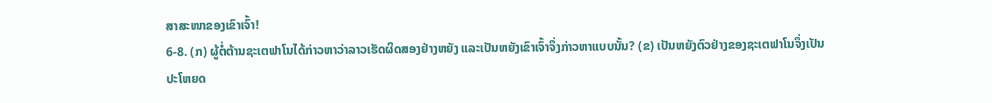ສາສະໜາຂອງເຂົາເຈົ້າ!
6-8. (ກ) ຜູ້ຕໍ່ຕ້ານຊະເຕຟາໂນໄດ້ກ່າວຫາວ່າລາວເຮັດຜິດສອງຢ່າງຫຍັງ ແລະເປັນຫຍັງເຂົາເຈົ້າຈຶ່ງກ່າວຫາແບບນັ້ນ? (ຂ) ເປັນຫຍັງຕົວຢ່າງຂອງຊະເຕຟາໂນຈຶ່ງເປັນປະໂຫຍດ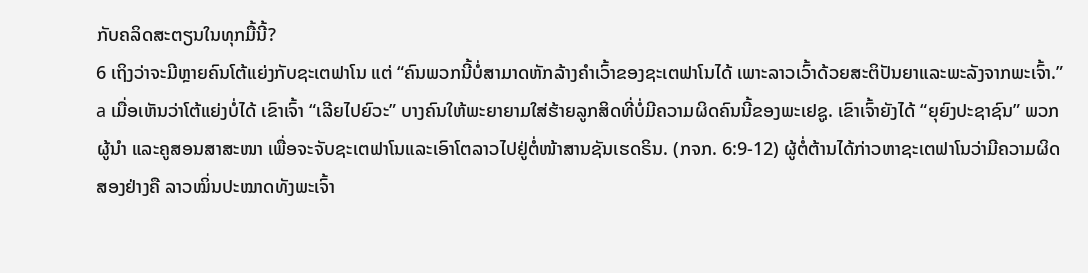ກັບຄລິດສະຕຽນໃນທຸກມື້ນີ້?
6 ເຖິງວ່າຈະມີຫຼາຍຄົນໂຕ້ແຍ່ງກັບຊະເຕຟາໂນ ແຕ່ “ຄົນພວກນີ້ບໍ່ສາມາດຫັກລ້າງຄຳເວົ້າຂອງຊະເຕຟາໂນໄດ້ ເພາະລາວເວົ້າດ້ວຍສະຕິປັນຍາແລະພະລັງຈາກພະເຈົ້າ.” a ເມື່ອເຫັນວ່າໂຕ້ແຍ່ງບໍ່ໄດ້ ເຂົາເຈົ້າ “ເລີຍໄປຍົວະ” ບາງຄົນໃຫ້ພະຍາຍາມໃສ່ຮ້າຍລູກສິດທີ່ບໍ່ມີຄວາມຜິດຄົນນີ້ຂອງພະເຢຊູ. ເຂົາເຈົ້າຍັງໄດ້ “ຍຸຍົງປະຊາຊົນ” ພວກຜູ້ນຳ ແລະຄູສອນສາສະໜາ ເພື່ອຈະຈັບຊະເຕຟາໂນແລະເອົາໂຕລາວໄປຢູ່ຕໍ່ໜ້າສານຊັນເຮດຣິນ. (ກຈກ. 6:9-12) ຜູ້ຕໍ່ຕ້ານໄດ້ກ່າວຫາຊະເຕຟາໂນວ່າມີຄວາມຜິດສອງຢ່າງຄື ລາວໝິ່ນປະໝາດທັງພະເຈົ້າ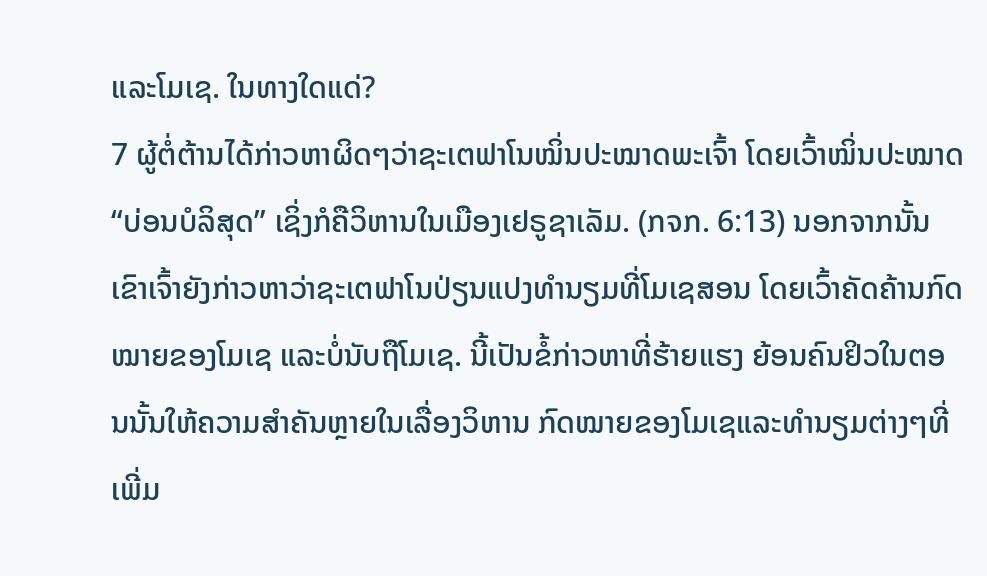ແລະໂມເຊ. ໃນທາງໃດແດ່?
7 ຜູ້ຕໍ່ຕ້ານໄດ້ກ່າວຫາຜິດໆວ່າຊະເຕຟາໂນໝິ່ນປະໝາດພະເຈົ້າ ໂດຍເວົ້າໝິ່ນປະໝາດ “ບ່ອນບໍລິສຸດ” ເຊິ່ງກໍຄືວິຫານໃນເມືອງເຢຣູຊາເລັມ. (ກຈກ. 6:13) ນອກຈາກນັ້ນ ເຂົາເຈົ້າຍັງກ່າວຫາວ່າຊະເຕຟາໂນປ່ຽນແປງທຳນຽມທີ່ໂມເຊສອນ ໂດຍເວົ້າຄັດຄ້ານກົດໝາຍຂອງໂມເຊ ແລະບໍ່ນັບຖືໂມເຊ. ນີ້ເປັນຂໍ້ກ່າວຫາທີ່ຮ້າຍແຮງ ຍ້ອນຄົນຢິວໃນຕອນນັ້ນໃຫ້ຄວາມສຳຄັນຫຼາຍໃນເລື່ອງວິຫານ ກົດໝາຍຂອງໂມເຊແລະທຳນຽມຕ່າງໆທີ່ເພີ່ມ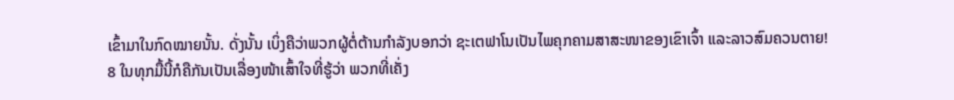ເຂົ້າມາໃນກົດໝາຍນັ້ນ. ດັ່ງນັ້ນ ເບິ່ງຄືວ່າພວກຜູ້ຕໍ່ຕ້ານກຳລັງບອກວ່າ ຊະເຕຟາໂນເປັນໄພຄຸກຄາມສາສະໜາຂອງເຂົາເຈົ້າ ແລະລາວສົມຄວນຕາຍ!
8 ໃນທຸກມື້ນີ້ກໍຄືກັນເປັນເລື່ອງໜ້າເສົ້າໃຈທີ່ຮູ້ວ່າ ພວກທີ່ເຄັ່ງ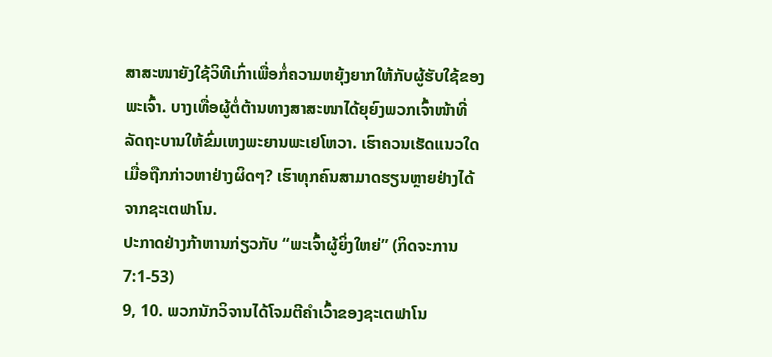ສາສະໜາຍັງໃຊ້ວິທີເກົ່າເພື່ອກໍ່ຄວາມຫຍຸ້ງຍາກໃຫ້ກັບຜູ້ຮັບໃຊ້ຂອງພະເຈົ້າ. ບາງເທື່ອຜູ້ຕໍ່ຕ້ານທາງສາສະໜາໄດ້ຍຸຍົງພວກເຈົ້າໜ້າທີ່ລັດຖະບານໃຫ້ຂົ່ມເຫງພະຍານພະເຢໂຫວາ. ເຮົາຄວນເຮັດແນວໃດເມື່ອຖືກກ່າວຫາຢ່າງຜິດໆ? ເຮົາທຸກຄົນສາມາດຮຽນຫຼາຍຢ່າງໄດ້ຈາກຊະເຕຟາໂນ.
ປະກາດຢ່າງກ້າຫານກ່ຽວກັບ “ພະເຈົ້າຜູ້ຍິ່ງໃຫຍ່” (ກິດຈະການ 7:1-53)
9, 10. ພວກນັກວິຈານໄດ້ໂຈມຕີຄຳເວົ້າຂອງຊະເຕຟາໂນ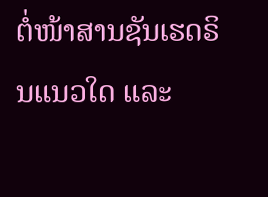ຕໍ່ໜ້າສານຊັນເຮດຣິນແນວໃດ ແລະ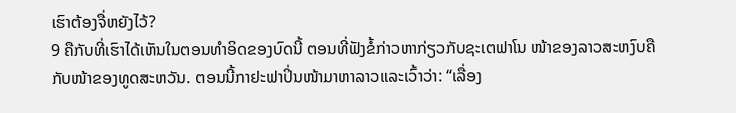ເຮົາຕ້ອງຈື່ຫຍັງໄວ້?
9 ຄືກັບທີ່ເຮົາໄດ້ເຫັນໃນຕອນທຳອິດຂອງບົດນີ້ ຕອນທີ່ຟັງຂໍ້ກ່າວຫາກ່ຽວກັບຊະເຕຟາໂນ ໜ້າຂອງລາວສະຫງົບຄືກັບໜ້າຂອງທູດສະຫວັນ. ຕອນນີ້ກາຢະຟາປິ່ນໜ້າມາຫາລາວແລະເວົ້າວ່າ: “ເລື່ອງ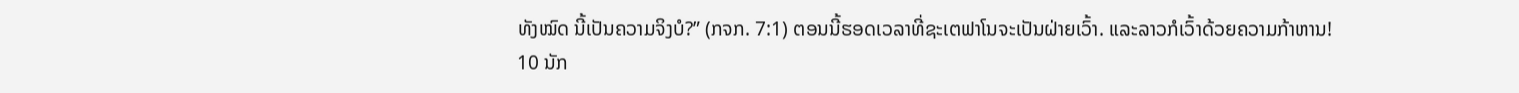ທັງໝົດ ນີ້ເປັນຄວາມຈິງບໍ?” (ກຈກ. 7:1) ຕອນນີ້ຮອດເວລາທີ່ຊະເຕຟາໂນຈະເປັນຝ່າຍເວົ້າ. ແລະລາວກໍເວົ້າດ້ວຍຄວາມກ້າຫານ!
10 ນັກ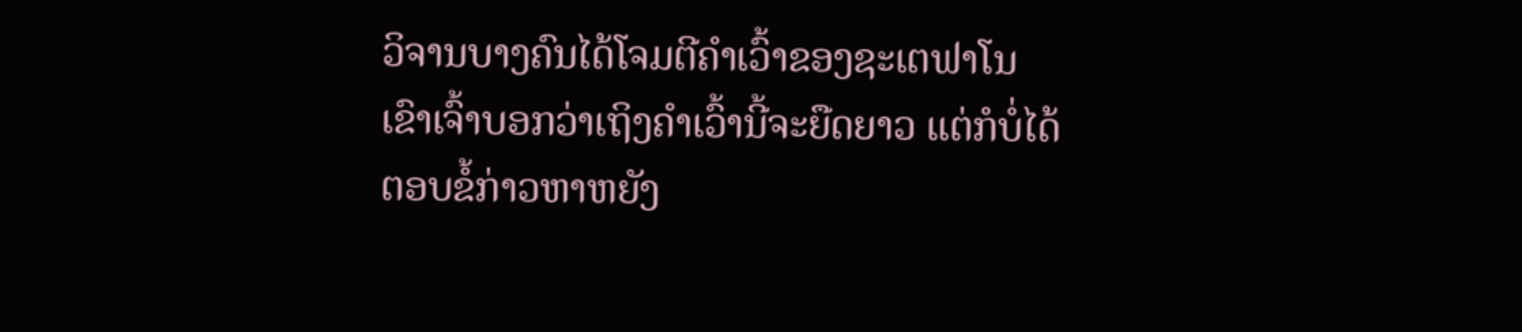ວິຈານບາງຄົນໄດ້ໂຈມຕີຄຳເວົ້າຂອງຊະເຕຟາໂນ ເຂົາເຈົ້າບອກວ່າເຖິງຄຳເວົ້ານີ້ຈະຍືດຍາວ ແຕ່ກໍບໍ່ໄດ້ຕອບຂໍ້ກ່າວຫາຫຍັງ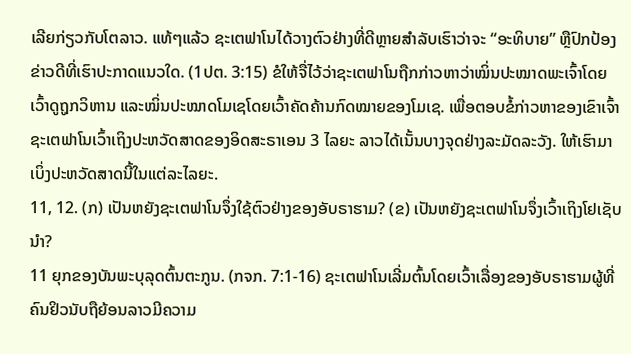ເລີຍກ່ຽວກັບໂຕລາວ. ແທ້ໆແລ້ວ ຊະເຕຟາໂນໄດ້ວາງຕົວຢ່າງທີ່ດີຫຼາຍສຳລັບເຮົາວ່າຈະ “ອະທິບາຍ” ຫຼືປົກປ້ອງຂ່າວດີທີ່ເຮົາປະກາດແນວໃດ. (1ປຕ. 3:15) ຂໍໃຫ້ຈື່ໄວ້ວ່າຊະເຕຟາໂນຖືກກ່າວຫາວ່າໝິ່ນປະໝາດພະເຈົ້າໂດຍເວົ້າດູຖູກວິຫານ ແລະໝິ່ນປະໝາດໂມເຊໂດຍເວົ້າຄັດຄ້ານກົດໝາຍຂອງໂມເຊ. ເພື່ອຕອບຂໍ້ກ່າວຫາຂອງເຂົາເຈົ້າ ຊະເຕຟາໂນເວົ້າເຖິງປະຫວັດສາດຂອງອິດສະຣາເອນ 3 ໄລຍະ ລາວໄດ້ເນັ້ນບາງຈຸດຢ່າງລະມັດລະວັງ. ໃຫ້ເຮົາມາເບິ່ງປະຫວັດສາດນີ້ໃນແຕ່ລະໄລຍະ.
11, 12. (ກ) ເປັນຫຍັງຊະເຕຟາໂນຈຶ່ງໃຊ້ຕົວຢ່າງຂອງອັບຣາຮາມ? (ຂ) ເປັນຫຍັງຊະເຕຟາໂນຈຶ່ງເວົ້າເຖິງໂຢເຊັບນຳ?
11 ຍຸກຂອງບັນພະບຸລຸດຕົ້ນຕະກູນ. (ກຈກ. 7:1-16) ຊະເຕຟາໂນເລີ່ມຕົ້ນໂດຍເວົ້າເລື່ອງຂອງອັບຣາຮາມຜູ້ທີ່ຄົນຢິວນັບຖືຍ້ອນລາວມີຄວາມ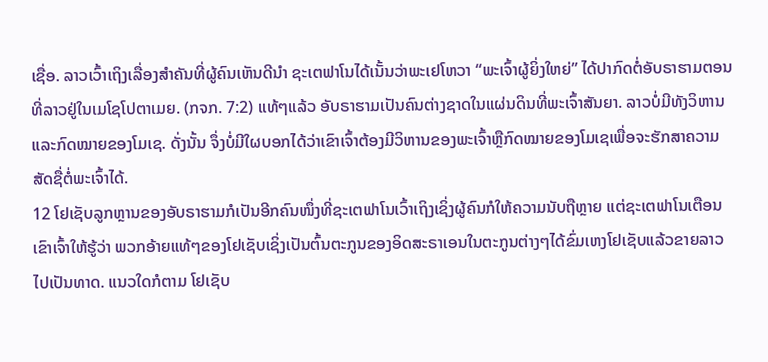ເຊື່ອ. ລາວເວົ້າເຖິງເລື່ອງສຳຄັນທີ່ຜູ້ຄົນເຫັນດີນຳ ຊະເຕຟາໂນໄດ້ເນັ້ນວ່າພະເຢໂຫວາ “ພະເຈົ້າຜູ້ຍິ່ງໃຫຍ່” ໄດ້ປາກົດຕໍ່ອັບຣາຮາມຕອນທີ່ລາວຢູ່ໃນເມໂຊໂປຕາເມຍ. (ກຈກ. 7:2) ແທ້ໆແລ້ວ ອັບຣາຮາມເປັນຄົນຕ່າງຊາດໃນແຜ່ນດິນທີ່ພະເຈົ້າສັນຍາ. ລາວບໍ່ມີທັງວິຫານແລະກົດໝາຍຂອງໂມເຊ. ດັ່ງນັ້ນ ຈຶ່ງບໍ່ມີໃຜບອກໄດ້ວ່າເຂົາເຈົ້າຕ້ອງມີວິຫານຂອງພະເຈົ້າຫຼືກົດໝາຍຂອງໂມເຊເພື່ອຈະຮັກສາຄວາມສັດຊື່ຕໍ່ພະເຈົ້າໄດ້.
12 ໂຢເຊັບລູກຫຼານຂອງອັບຣາຮາມກໍເປັນອີກຄົນໜຶ່ງທີ່ຊະເຕຟາໂນເວົ້າເຖິງເຊິ່ງຜູ້ຄົນກໍໃຫ້ຄວາມນັບຖືຫຼາຍ ແຕ່ຊະເຕຟາໂນເຕືອນເຂົາເຈົ້າໃຫ້ຮູ້ວ່າ ພວກອ້າຍແທ້ໆຂອງໂຢເຊັບເຊິ່ງເປັນຕົ້ນຕະກູນຂອງອິດສະຣາເອນໃນຕະກູນຕ່າງໆໄດ້ຂົ່ມເຫງໂຢເຊັບແລ້ວຂາຍລາວໄປເປັນທາດ. ແນວໃດກໍຕາມ ໂຢເຊັບ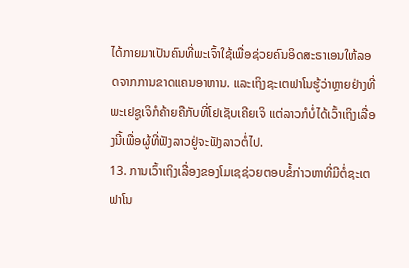ໄດ້ກາຍມາເປັນຄົນທີ່ພະເຈົ້າໃຊ້ເພື່ອຊ່ວຍຄົນອິດສະຣາເອນໃຫ້ລອດຈາກການຂາດແຄນອາຫານ. ແລະເຖິງຊະເຕຟາໂນຮູ້ວ່າຫຼາຍຢ່າງທີ່ພະເຢຊູເຈິກໍຄ້າຍຄືກັບທີ່ໂຢເຊັບເຄີຍເຈິ ແຕ່ລາວກໍບໍ່ໄດ້ເວົ້າເຖິງເລື່ອງນີ້ເພື່ອຜູ້ທີ່ຟັງລາວຢູ່ຈະຟັງລາວຕໍ່ໄປ.
13. ການເວົ້າເຖິງເລື່ອງຂອງໂມເຊຊ່ວຍຕອບຂໍ້ກ່າວຫາທີ່ມີຕໍ່ຊະເຕຟາໂນ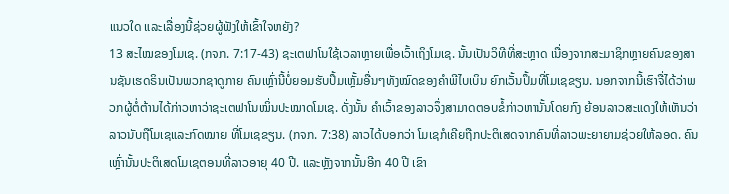ແນວໃດ ແລະເລື່ອງນີ້ຊ່ວຍຜູ້ຟັງໃຫ້ເຂົ້າໃຈຫຍັງ?
13 ສະໄໝຂອງໂມເຊ. (ກຈກ. 7:17-43) ຊະເຕຟາໂນໃຊ້ເວລາຫຼາຍເພື່ອເວົ້າເຖິງໂມເຊ. ນັ້ນເປັນວິທີທີ່ສະຫຼາດ ເນື່ອງຈາກສະມາຊິກຫຼາຍຄົນຂອງສານຊັນເຮດຣິນເປັນພວກຊາດູກາຍ ຄົນເຫຼົ່ານີ້ບໍ່ຍອມຮັບປຶ້ມເຫຼັ້ມອື່ນໆທັງໝົດຂອງຄຳພີໄບເບິນ ຍົກເວັ້ນປຶ້ມທີ່ໂມເຊຂຽນ. ນອກຈາກນີ້ເຮົາຈື່ໄດ້ວ່າພວກຜູ້ຕໍ່ຕ້ານໄດ້ກ່າວຫາວ່າຊະເຕຟາໂນໝິ່ນປະໝາດໂມເຊ. ດັ່ງນັ້ນ ຄຳເວົ້າຂອງລາວຈຶ່ງສາມາດຕອບຂໍ້ກ່າວຫານັ້ນໂດຍກົງ ຍ້ອນລາວສະແດງໃຫ້ເຫັນວ່າລາວນັບຖືໂມເຊແລະກົດໝາຍ ທີ່ໂມເຊຂຽນ. (ກຈກ. 7:38) ລາວໄດ້ບອກວ່າ ໂມເຊກໍເຄີຍຖືກປະຕິເສດຈາກຄົນທີ່ລາວພະຍາຍາມຊ່ວຍໃຫ້ລອດ. ຄົນເຫຼົ່ານັ້ນປະຕິເສດໂມເຊຕອນທີ່ລາວອາຍຸ 40 ປີ. ແລະຫຼັງຈາກນັ້ນອີກ 40 ປີ ເຂົາ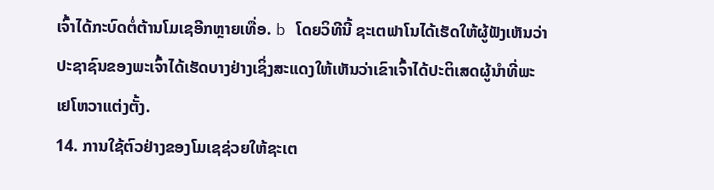ເຈົ້າໄດ້ກະບົດຕໍ່ຕ້ານໂມເຊອີກຫຼາຍເທື່ອ. b ໂດຍວິທີນີ້ ຊະເຕຟາໂນໄດ້ເຮັດໃຫ້ຜູ້ຟັງເຫັນວ່າປະຊາຊົນຂອງພະເຈົ້າໄດ້ເຮັດບາງຢ່າງເຊິ່ງສະແດງໃຫ້ເຫັນວ່າເຂົາເຈົ້າໄດ້ປະຕິເສດຜູ້ນຳທີ່ພະເຢໂຫວາແຕ່ງຕັ້ງ.
14. ການໃຊ້ຕົວຢ່າງຂອງໂມເຊຊ່ວຍໃຫ້ຊະເຕ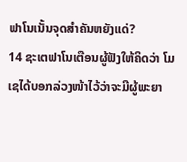ຟາໂນເນັ້ນຈຸດສຳຄັນຫຍັງແດ່?
14 ຊະເຕຟາໂນເຕືອນຜູ້ຟັງໃຫ້ຄິດວ່າ ໂມເຊໄດ້ບອກລ່ວງໜ້າໄວ້ວ່າຈະມີຜູ້ພະຍາ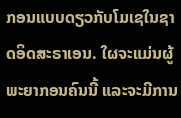ກອນແບບດຽວກັບໂມເຊໃນຊາດອິດສະຣາເອນ. ໃຜຈະແມ່ນຜູ້ພະຍາກອນຄົນນີ້ ແລະຈະມີການ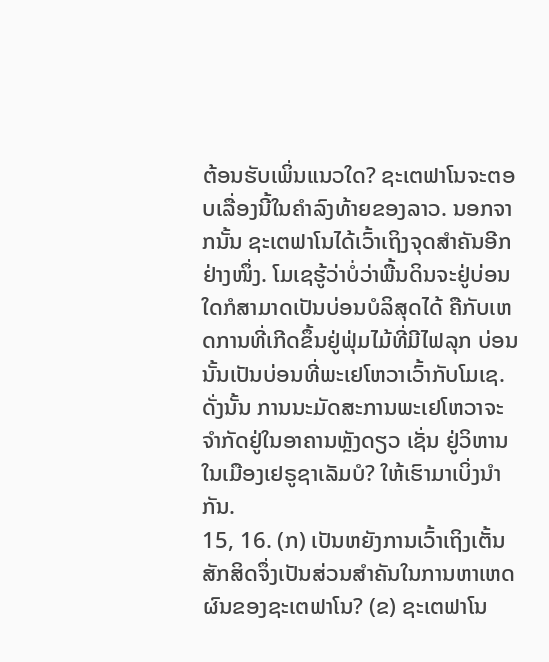ຕ້ອນຮັບເພິ່ນແນວໃດ? ຊະເຕຟາໂນຈະຕອບເລື່ອງນີ້ໃນຄຳລົງທ້າຍຂອງລາວ. ນອກຈາກນັ້ນ ຊະເຕຟາໂນໄດ້ເວົ້າເຖິງຈຸດສຳຄັນອີກຢ່າງໜຶ່ງ. ໂມເຊຮູ້ວ່າບໍ່ວ່າພື້ນດິນຈະຢູ່ບ່ອນໃດກໍສາມາດເປັນບ່ອນບໍລິສຸດໄດ້ ຄືກັບເຫດການທີ່ເກີດຂຶ້ນຢູ່ຟຸ່ມໄມ້ທີ່ມີໄຟລຸກ ບ່ອນນັ້ນເປັນບ່ອນທີ່ພະເຢໂຫວາເວົ້າກັບໂມເຊ. ດັ່ງນັ້ນ ການນະມັດສະການພະເຢໂຫວາຈະຈຳກັດຢູ່ໃນອາຄານຫຼັງດຽວ ເຊັ່ນ ຢູ່ວິຫານໃນເມືອງເຢຣູຊາເລັມບໍ? ໃຫ້ເຮົາມາເບິ່ງນຳກັນ.
15, 16. (ກ) ເປັນຫຍັງການເວົ້າເຖິງເຕັ້ນສັກສິດຈຶ່ງເປັນສ່ວນສຳຄັນໃນການຫາເຫດຜົນຂອງຊະເຕຟາໂນ? (ຂ) ຊະເຕຟາໂນ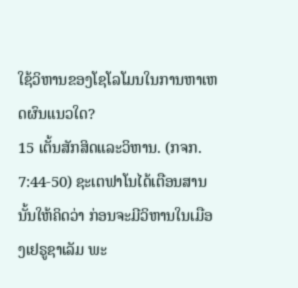ໃຊ້ວິຫານຂອງໂຊໂລໂມນໃນການຫາເຫດຜົນແນວໃດ?
15 ເຕັ້ນສັກສິດແລະວິຫານ. (ກຈກ. 7:44-50) ຊະເຕຟາໂນໄດ້ເຕືອນສານນັ້ນໃຫ້ຄິດວ່າ ກ່ອນຈະມີວິຫານໃນເມືອງເຢຣູຊາເລັມ ພະ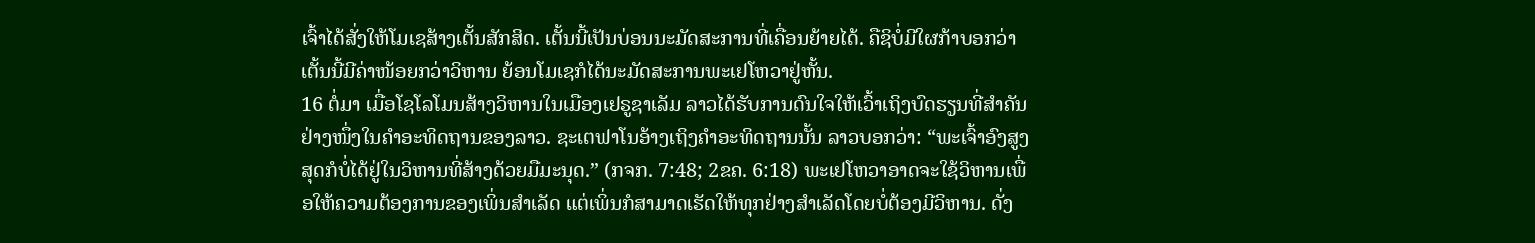ເຈົ້າໄດ້ສັ່ງໃຫ້ໂມເຊສ້າງເຕັ້ນສັກສິດ. ເຕັ້ນນີ້ເປັນບ່ອນນະມັດສະການທີ່ເຄື່ອນຍ້າຍໄດ້. ຄືຊິບໍ່ມີໃຜກ້າບອກວ່າເຕັ້ນນີ້ມີຄ່າໜ້ອຍກວ່າວິຫານ ຍ້ອນໂມເຊກໍໄດ້ນະມັດສະການພະເຢໂຫວາຢູ່ຫັ້ນ.
16 ຕໍ່ມາ ເມື່ອໂຊໂລໂມນສ້າງວິຫານໃນເມືອງເຢຣູຊາເລັມ ລາວໄດ້ຮັບການດົນໃຈໃຫ້ເວົ້າເຖິງບົດຮຽນທີ່ສຳຄັນຢ່າງໜຶ່ງໃນຄຳອະທິດຖານຂອງລາວ. ຊະເຕຟາໂນອ້າງເຖິງຄຳອະທິດຖານນັ້ນ ລາວບອກວ່າ: “ພະເຈົ້າອົງສູງສຸດກໍບໍ່ໄດ້ຢູ່ໃນວິຫານທີ່ສ້າງດ້ວຍມືມະນຸດ.” (ກຈກ. 7:48; 2ຂຄ. 6:18) ພະເຢໂຫວາອາດຈະໃຊ້ວິຫານເພື່ອໃຫ້ຄວາມຕ້ອງການຂອງເພິ່ນສຳເລັດ ແຕ່ເພິ່ນກໍສາມາດເຮັດໃຫ້ທຸກຢ່າງສຳເລັດໂດຍບໍ່ຕ້ອງມີວິຫານ. ດັ່ງ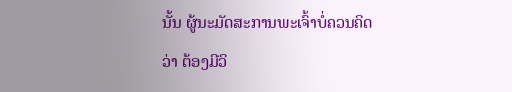ນັ້ນ ຜູ້ນະມັດສະການພະເຈົ້າບໍ່ຄວນຄິດວ່າ ຕ້ອງມີວິ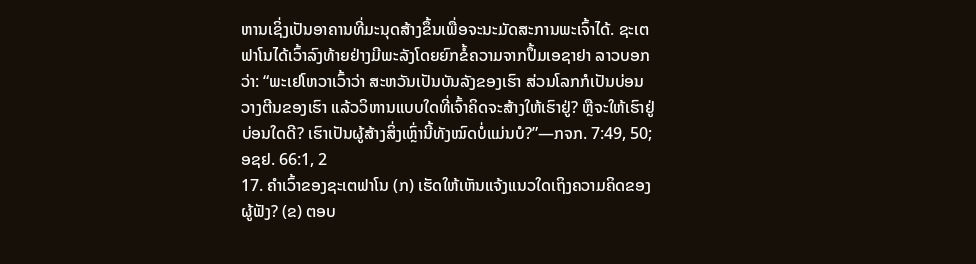ຫານເຊິ່ງເປັນອາຄານທີ່ມະນຸດສ້າງຂຶ້ນເພື່ອຈະນະມັດສະການພະເຈົ້າໄດ້. ຊະເຕຟາໂນໄດ້ເວົ້າລົງທ້າຍຢ່າງມີພະລັງໂດຍຍົກຂໍ້ຄວາມຈາກປຶ້ມເອຊາຢາ ລາວບອກວ່າ: “ພະເຢໂຫວາເວົ້າວ່າ ສະຫວັນເປັນບັນລັງຂອງເຮົາ ສ່ວນໂລກກໍເປັນບ່ອນວາງຕີນຂອງເຮົາ ແລ້ວວິຫານແບບໃດທີ່ເຈົ້າຄິດຈະສ້າງໃຫ້ເຮົາຢູ່? ຫຼືຈະໃຫ້ເຮົາຢູ່ບ່ອນໃດດີ? ເຮົາເປັນຜູ້ສ້າງສິ່ງເຫຼົ່ານີ້ທັງໝົດບໍ່ແມ່ນບໍ?”—ກຈກ. 7:49, 50; ອຊຢ. 66:1, 2
17. ຄຳເວົ້າຂອງຊະເຕຟາໂນ (ກ) ເຮັດໃຫ້ເຫັນແຈ້ງແນວໃດເຖິງຄວາມຄິດຂອງຜູ້ຟັງ? (ຂ) ຕອບ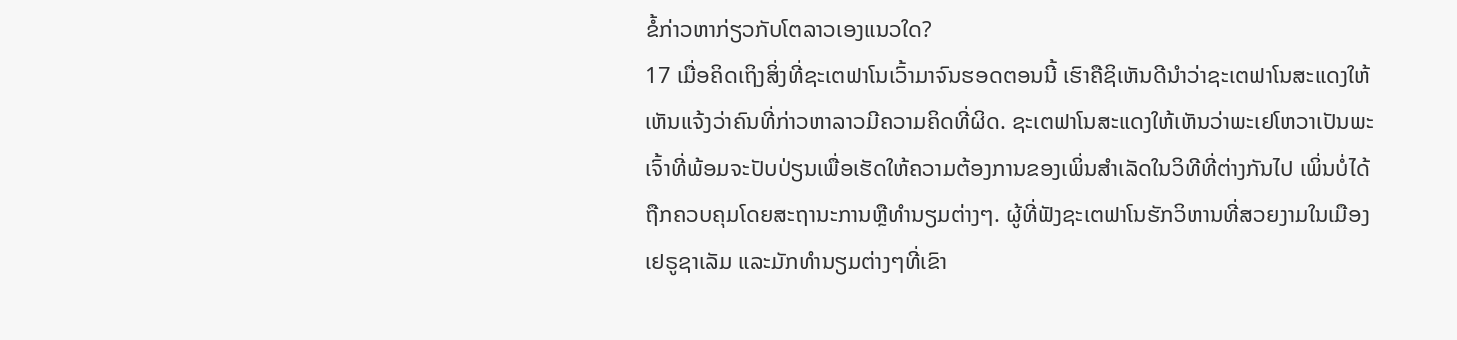ຂໍ້ກ່າວຫາກ່ຽວກັບໂຕລາວເອງແນວໃດ?
17 ເມື່ອຄິດເຖິງສິ່ງທີ່ຊະເຕຟາໂນເວົ້າມາຈົນຮອດຕອນນີ້ ເຮົາຄືຊິເຫັນດີນຳວ່າຊະເຕຟາໂນສະແດງໃຫ້ເຫັນແຈ້ງວ່າຄົນທີ່ກ່າວຫາລາວມີຄວາມຄິດທີ່ຜິດ. ຊະເຕຟາໂນສະແດງໃຫ້ເຫັນວ່າພະເຢໂຫວາເປັນພະເຈົ້າທີ່ພ້ອມຈະປັບປ່ຽນເພື່ອເຮັດໃຫ້ຄວາມຕ້ອງການຂອງເພິ່ນສຳເລັດໃນວິທີທີ່ຕ່າງກັນໄປ ເພິ່ນບໍ່ໄດ້ຖືກຄວບຄຸມໂດຍສະຖານະການຫຼືທຳນຽມຕ່າງໆ. ຜູ້ທີ່ຟັງຊະເຕຟາໂນຮັກວິຫານທີ່ສວຍງາມໃນເມືອງເຢຣູຊາເລັມ ແລະມັກທຳນຽມຕ່າງໆທີ່ເຂົາ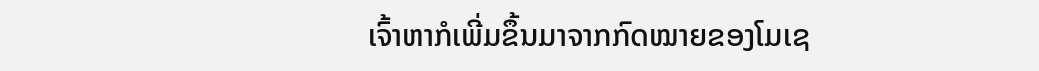ເຈົ້າຫາກໍເພີ່ມຂຶ້ນມາຈາກກົດໝາຍຂອງໂມເຊ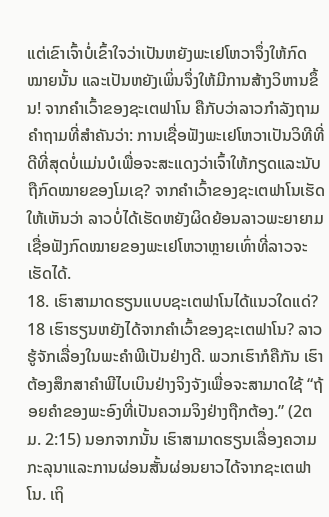ແຕ່ເຂົາເຈົ້າບໍ່ເຂົ້າໃຈວ່າເປັນຫຍັງພະເຢໂຫວາຈຶ່ງໃຫ້ກົດໝາຍນັ້ນ ແລະເປັນຫຍັງເພິ່ນຈຶ່ງໃຫ້ມີການສ້າງວິຫານຂຶ້ນ! ຈາກຄຳເວົ້າຂອງຊະເຕຟາໂນ ຄືກັບວ່າລາວກຳລັງຖາມຄຳຖາມທີ່ສຳຄັນວ່າ: ການເຊື່ອຟັງພະເຢໂຫວາເປັນວິທີທີ່ດີທີ່ສຸດບໍ່ແມ່ນບໍເພື່ອຈະສະແດງວ່າເຈົ້າໃຫ້ກຽດແລະນັບຖືກົດໝາຍຂອງໂມເຊ? ຈາກຄຳເວົ້າຂອງຊະເຕຟາໂນເຮັດໃຫ້ເຫັນວ່າ ລາວບໍ່ໄດ້ເຮັດຫຍັງຜິດຍ້ອນລາວພະຍາຍາມເຊື່ອຟັງກົດໝາຍຂອງພະເຢໂຫວາຫຼາຍເທົ່າທີ່ລາວຈະເຮັດໄດ້.
18. ເຮົາສາມາດຮຽນແບບຊະເຕຟາໂນໄດ້ແນວໃດແດ່?
18 ເຮົາຮຽນຫຍັງໄດ້ຈາກຄຳເວົ້າຂອງຊະເຕຟາໂນ? ລາວຮູ້ຈັກເລື່ອງໃນພະຄຳພີເປັນຢ່າງດີ. ພວກເຮົາກໍຄືກັນ ເຮົາຕ້ອງສຶກສາຄຳພີໄບເບິນຢ່າງຈິງຈັງເພື່ອຈະສາມາດໃຊ້ “ຖ້ອຍຄຳຂອງພະອົງທີ່ເປັນຄວາມຈິງຢ່າງຖືກຕ້ອງ.” (2ຕມ. 2:15) ນອກຈາກນັ້ນ ເຮົາສາມາດຮຽນເລື່ອງຄວາມກະລຸນາແລະການຜ່ອນສັ້ນຜ່ອນຍາວໄດ້ຈາກຊະເຕຟາໂນ. ເຖິ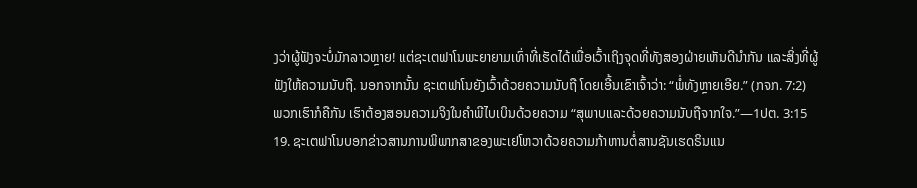ງວ່າຜູ້ຟັງຈະບໍ່ມັກລາວຫຼາຍ! ແຕ່ຊະເຕຟາໂນພະຍາຍາມເທົ່າທີ່ເຮັດໄດ້ເພື່ອເວົ້າເຖິງຈຸດທີ່ທັງສອງຝ່າຍເຫັນດີນຳກັນ ແລະສິ່ງທີ່ຜູ້ຟັງໃຫ້ຄວາມນັບຖື. ນອກຈາກນັ້ນ ຊະເຕຟາໂນຍັງເວົ້າດ້ວຍຄວາມນັບຖື ໂດຍເອີ້ນເຂົາເຈົ້າວ່າ: “ພໍ່ທັງຫຼາຍເອີຍ.” (ກຈກ. 7:2) ພວກເຮົາກໍຄືກັນ ເຮົາຕ້ອງສອນຄວາມຈິງໃນຄຳພີໄບເບິນດ້ວຍຄວາມ “ສຸພາບແລະດ້ວຍຄວາມນັບຖືຈາກໃຈ.”—1ປຕ. 3:15
19. ຊະເຕຟາໂນບອກຂ່າວສານການພິພາກສາຂອງພະເຢໂຫວາດ້ວຍຄວາມກ້າຫານຕໍ່ສານຊັນເຮດຣິນແນ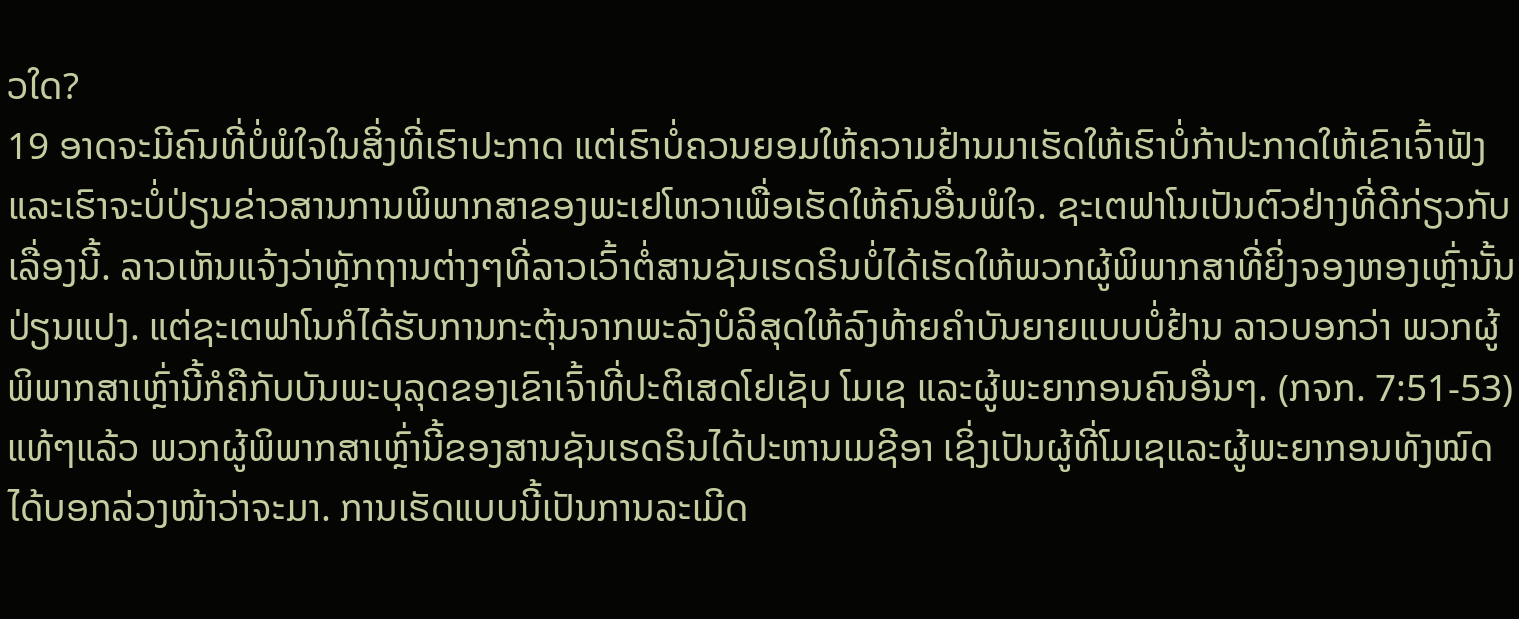ວໃດ?
19 ອາດຈະມີຄົນທີ່ບໍ່ພໍໃຈໃນສິ່ງທີ່ເຮົາປະກາດ ແຕ່ເຮົາບໍ່ຄວນຍອມໃຫ້ຄວາມຢ້ານມາເຮັດໃຫ້ເຮົາບໍ່ກ້າປະກາດໃຫ້ເຂົາເຈົ້າຟັງ ແລະເຮົາຈະບໍ່ປ່ຽນຂ່າວສານການພິພາກສາຂອງພະເຢໂຫວາເພື່ອເຮັດໃຫ້ຄົນອື່ນພໍໃຈ. ຊະເຕຟາໂນເປັນຕົວຢ່າງທີ່ດີກ່ຽວກັບເລື່ອງນີ້. ລາວເຫັນແຈ້ງວ່າຫຼັກຖານຕ່າງໆທີ່ລາວເວົ້າຕໍ່ສານຊັນເຮດຣິນບໍ່ໄດ້ເຮັດໃຫ້ພວກຜູ້ພິພາກສາທີ່ຍິ່ງຈອງຫອງເຫຼົ່ານັ້ນປ່ຽນແປງ. ແຕ່ຊະເຕຟາໂນກໍໄດ້ຮັບການກະຕຸ້ນຈາກພະລັງບໍລິສຸດໃຫ້ລົງທ້າຍຄຳບັນຍາຍແບບບໍ່ຢ້ານ ລາວບອກວ່າ ພວກຜູ້ພິພາກສາເຫຼົ່ານີ້ກໍຄືກັບບັນພະບຸລຸດຂອງເຂົາເຈົ້າທີ່ປະຕິເສດໂຢເຊັບ ໂມເຊ ແລະຜູ້ພະຍາກອນຄົນອື່ນໆ. (ກຈກ. 7:51-53) ແທ້ໆແລ້ວ ພວກຜູ້ພິພາກສາເຫຼົ່ານີ້ຂອງສານຊັນເຮດຣິນໄດ້ປະຫານເມຊີອາ ເຊິ່ງເປັນຜູ້ທີ່ໂມເຊແລະຜູ້ພະຍາກອນທັງໝົດໄດ້ບອກລ່ວງໜ້າວ່າຈະມາ. ການເຮັດແບບນີ້ເປັນການລະເມີດ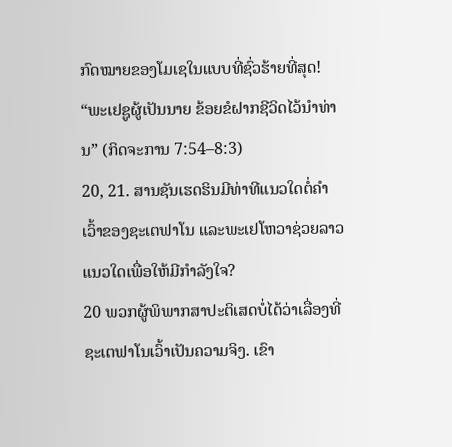ກົດໝາຍຂອງໂມເຊໃນແບບທີ່ຊົ່ວຮ້າຍທີ່ສຸດ!
“ພະເຢຊູຜູ້ເປັນນາຍ ຂ້ອຍຂໍຝາກຊີວິດໄວ້ນຳທ່ານ” (ກິດຈະການ 7:54–8:3)
20, 21. ສານຊັນເຮດຮິນມີທ່າທີແນວໃດຕໍ່ຄຳເວົ້າຂອງຊະເຕຟາໂນ ແລະພະເຢໂຫວາຊ່ວຍລາວແນວໃດເພື່ອໃຫ້ມີກຳລັງໃຈ?
20 ພວກຜູ້ພິພາກສາປະຕິເສດບໍ່ໄດ້ວ່າເລື່ອງທີ່ຊະເຕຟາໂນເວົ້າເປັນຄວາມຈິງ. ເຂົາ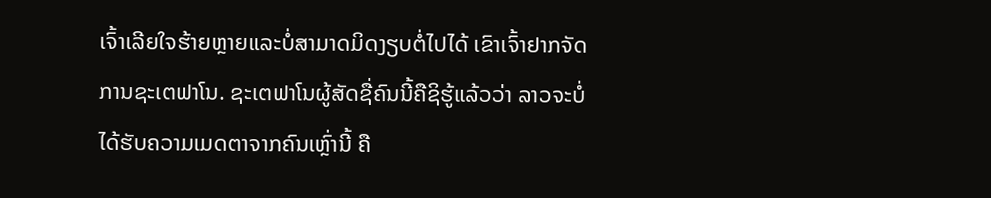ເຈົ້າເລີຍໃຈຮ້າຍຫຼາຍແລະບໍ່ສາມາດມິດງຽບຕໍ່ໄປໄດ້ ເຂົາເຈົ້າຢາກຈັດການຊະເຕຟາໂນ. ຊະເຕຟາໂນຜູ້ສັດຊື່ຄົນນີ້ຄືຊິຮູ້ແລ້ວວ່າ ລາວຈະບໍ່ໄດ້ຮັບຄວາມເມດຕາຈາກຄົນເຫຼົ່ານີ້ ຄື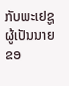ກັບພະເຢຊູຜູ້ເປັນນາຍຂອ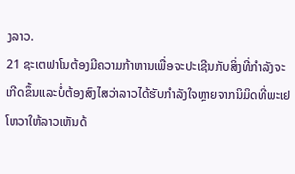ງລາວ.
21 ຊະເຕຟາໂນຕ້ອງມີຄວາມກ້າຫານເພື່ອຈະປະເຊີນກັບສິ່ງທີ່ກຳລັງຈະເກີດຂຶ້ນແລະບໍ່ຕ້ອງສົງໄສວ່າລາວໄດ້ຮັບກຳລັງໃຈຫຼາຍຈາກນິມິດທີ່ພະເຢໂຫວາໃຫ້ລາວເຫັນດ້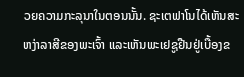ວຍຄວາມກະລຸນາໃນຕອນນັ້ນ. ຊະເຕຟາໂນໄດ້ເຫັນສະຫງ່າລາສີຂອງພະເຈົ້າ ແລະເຫັນພະເຢຊູຢືນຢູ່ເບື້ອງຂ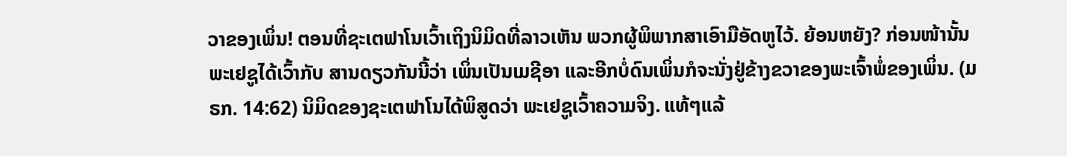ວາຂອງເພິ່ນ! ຕອນທີ່ຊະເຕຟາໂນເວົ້າເຖິງນິມິດທີ່ລາວເຫັນ ພວກຜູ້ພິພາກສາເອົາມືອັດຫູໄວ້. ຍ້ອນຫຍັງ? ກ່ອນໜ້ານັ້ນ ພະເຢຊູໄດ້ເວົ້າກັບ ສານດຽວກັນນີ້ວ່າ ເພິ່ນເປັນເມຊີອາ ແລະອີກບໍ່ດົນເພິ່ນກໍຈະນັ່ງຢູ່ຂ້າງຂວາຂອງພະເຈົ້າພໍ່ຂອງເພິ່ນ. (ມຣກ. 14:62) ນິມິດຂອງຊະເຕຟາໂນໄດ້ພິສູດວ່າ ພະເຢຊູເວົ້າຄວາມຈິງ. ແທ້ໆແລ້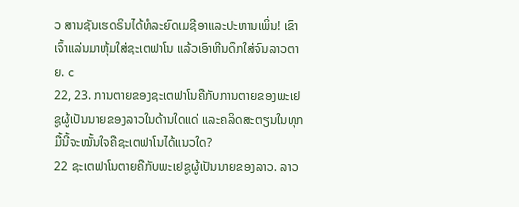ວ ສານຊັນເຮດຣິນໄດ້ທໍລະຍົດເມຊີອາແລະປະຫານເພິ່ນ! ເຂົາເຈົ້າແລ່ນມາຫຸ້ມໃສ່ຊະເຕຟາໂນ ແລ້ວເອົາຫີນດຶກໃສ່ຈົນລາວຕາຍ. c
22, 23. ການຕາຍຂອງຊະເຕຟາໂນຄືກັບການຕາຍຂອງພະເຢຊູຜູ້ເປັນນາຍຂອງລາວໃນດ້ານໃດແດ່ ແລະຄລິດສະຕຽນໃນທຸກມື້ນີ້ຈະໝັ້ນໃຈຄືຊະເຕຟາໂນໄດ້ແນວໃດ?
22 ຊະເຕຟາໂນຕາຍຄືກັບພະເຢຊູຜູ້ເປັນນາຍຂອງລາວ. ລາວ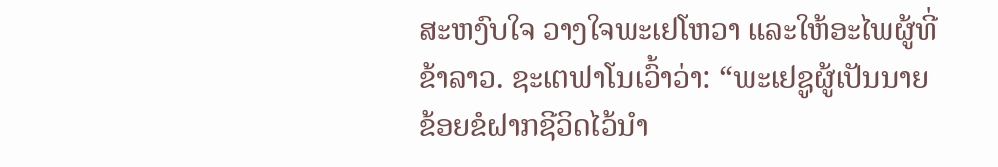ສະຫງົບໃຈ ວາງໃຈພະເຢໂຫວາ ແລະໃຫ້ອະໄພຜູ້ທີ່ຂ້າລາວ. ຊະເຕຟາໂນເວົ້າວ່າ: “ພະເຢຊູຜູ້ເປັນນາຍ ຂ້ອຍຂໍຝາກຊີວິດໄວ້ນຳ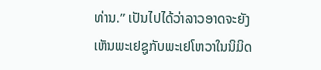ທ່ານ.” ເປັນໄປໄດ້ວ່າລາວອາດຈະຍັງເຫັນພະເຢຊູກັບພະເຢໂຫວາໃນນິມິດ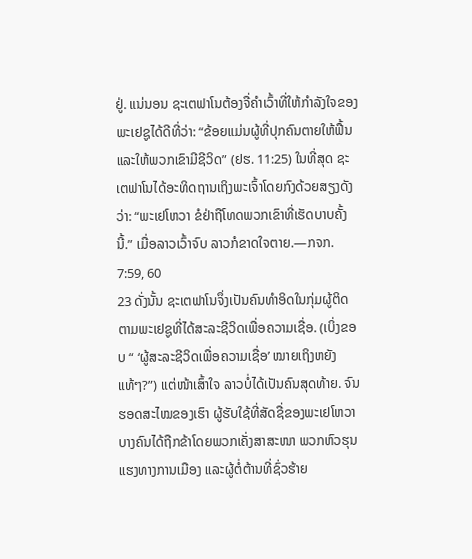ຢູ່. ແນ່ນອນ ຊະເຕຟາໂນຕ້ອງຈື່ຄຳເວົ້າທີ່ໃຫ້ກຳລັງໃຈຂອງພະເຢຊູໄດ້ດີທີ່ວ່າ: “ຂ້ອຍແມ່ນຜູ້ທີ່ປຸກຄົນຕາຍໃຫ້ຟື້ນແລະໃຫ້ພວກເຂົາມີຊີວິດ” (ຢຮ. 11:25) ໃນທີ່ສຸດ ຊະເຕຟາໂນໄດ້ອະທິດຖານເຖິງພະເຈົ້າໂດຍກົງດ້ວຍສຽງດັງວ່າ: “ພະເຢໂຫວາ ຂໍຢ່າຖືໂທດພວກເຂົາທີ່ເຮັດບາບຄັ້ງນີ້.” ເມື່ອລາວເວົ້າຈົບ ລາວກໍຂາດໃຈຕາຍ.—ກຈກ. 7:59, 60
23 ດັ່ງນັ້ນ ຊະເຕຟາໂນຈຶ່ງເປັນຄົນທຳອິດໃນກຸ່ມຜູ້ຕິດຕາມພະເຢຊູທີ່ໄດ້ສະລະຊີວິດເພື່ອຄວາມເຊື່ອ. (ເບິ່ງຂອບ “ ‘ຜູ້ສະລະຊີວິດເພື່ອຄວາມເຊື່ອ’ ໝາຍເຖິງຫຍັງແທ້ໆ?”) ແຕ່ໜ້າເສົ້າໃຈ ລາວບໍ່ໄດ້ເປັນຄົນສຸດທ້າຍ. ຈົນຮອດສະໄໝຂອງເຮົາ ຜູ້ຮັບໃຊ້ທີ່ສັດຊື່ຂອງພະເຢໂຫວາບາງຄົນໄດ້ຖືກຂ້າໂດຍພວກເຄັ່ງສາສະໜາ ພວກຫົວຮຸນແຮງທາງການເມືອງ ແລະຜູ້ຕໍ່ຕ້ານທີ່ຊົ່ວຮ້າຍ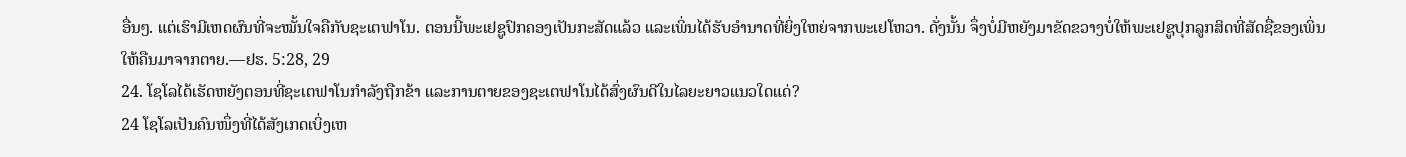ອື່ນໆ. ແຕ່ເຮົາມີເຫດຜົນທີ່ຈະໝັ້ນໃຈຄືກັບຊະເຕຟາໂນ. ຕອນນີ້ພະເຢຊູປົກຄອງເປັນກະສັດແລ້ວ ແລະເພິ່ນໄດ້ຮັບອຳນາດທີ່ຍິ່ງໃຫຍ່ຈາກພະເຢໂຫວາ. ດັ່ງນັ້ນ ຈຶ່ງບໍ່ມີຫຍັງມາຂັດຂວາງບໍ່ໃຫ້ພະເຢຊູປຸກລູກສິດທີ່ສັດຊື່ຂອງເພິ່ນໃຫ້ຄືນມາຈາກຕາຍ.—ຢຮ. 5:28, 29
24. ໂຊໂລໄດ້ເຮັດຫຍັງຕອນທີ່ຊະເຕຟາໂນກຳລັງຖືກຂ້າ ແລະການຕາຍຂອງຊະເຕຟາໂນໄດ້ສົ່ງຜົນດີໃນໄລຍະຍາວແນວໃດແດ່?
24 ໂຊໂລເປັນຄົນໜຶ່ງທີ່ໄດ້ສັງເກດເບິ່ງເຫ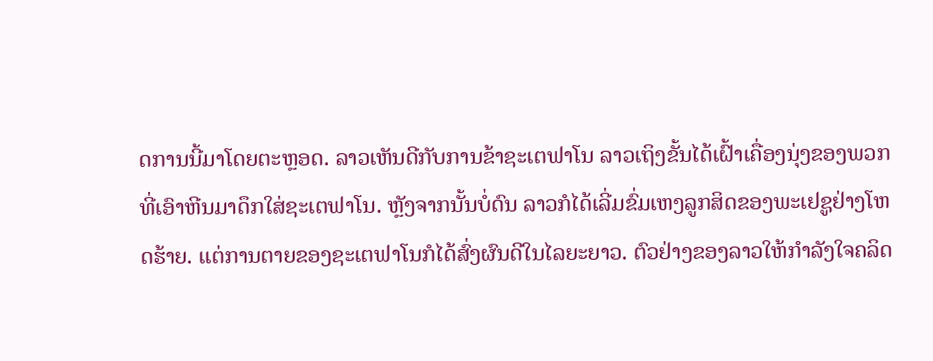ດການນີ້ມາໂດຍຕະຫຼອດ. ລາວເຫັນດີກັບການຂ້າຊະເຕຟາໂນ ລາວເຖິງຂັ້ນໄດ້ເຝົ້າເຄື່ອງນຸ່ງຂອງພວກທີ່ເອົາຫີນມາດຶກໃສ່ຊະເຕຟາໂນ. ຫຼັງຈາກນັ້ນບໍ່ດົນ ລາວກໍໄດ້ເລີ່ມຂົ່ມເຫງລູກສິດຂອງພະເຢຊູຢ່າງໂຫດຮ້າຍ. ແຕ່ການຕາຍຂອງຊະເຕຟາໂນກໍໄດ້ສົ່ງຜົນດີໃນໄລຍະຍາວ. ຕົວຢ່າງຂອງລາວໃຫ້ກຳລັງໃຈຄລິດ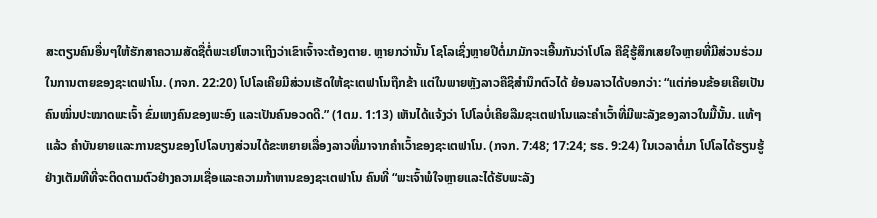ສະຕຽນຄົນອື່ນໆໃຫ້ຮັກສາຄວາມສັດຊື່ຕໍ່ພະເຢໂຫວາເຖິງວ່າເຂົາເຈົ້າຈະຕ້ອງຕາຍ. ຫຼາຍກວ່ານັ້ນ ໂຊໂລເຊິ່ງຫຼາຍປີຕໍ່ມາມັກຈະເອີ້ນກັນວ່າໂປໂລ ຄືຊິຮູ້ສຶກເສຍໃຈຫຼາຍທີ່ມີສ່ວນຮ່ວມໃນການຕາຍຂອງຊະເຕຟາໂນ. (ກຈກ. 22:20) ໂປໂລເຄີຍມີສ່ວນເຮັດໃຫ້ຊະເຕຟາໂນຖືກຂ້າ ແຕ່ໃນພາຍຫຼັງລາວຄືຊິສຳນຶກຕົວໄດ້ ຍ້ອນລາວໄດ້ບອກວ່າ: “ແຕ່ກ່ອນຂ້ອຍເຄີຍເປັນຄົນໝິ່ນປະໝາດພະເຈົ້າ ຂົ່ມເຫງຄົນຂອງພະອົງ ແລະເປັນຄົນອວດດີ.” (1ຕມ. 1:13) ເຫັນໄດ້ແຈ້ງວ່າ ໂປໂລບໍ່ເຄີຍລືມຊະເຕຟາໂນແລະຄຳເວົ້າທີ່ມີພະລັງຂອງລາວໃນມື້ນັ້ນ. ແທ້ໆແລ້ວ ຄຳບັນຍາຍແລະການຂຽນຂອງໂປໂລບາງສ່ວນໄດ້ຂະຫຍາຍເລື່ອງລາວທີ່ມາຈາກຄຳເວົ້າຂອງຊະເຕຟາໂນ. (ກຈກ. 7:48; 17:24; ຮຣ. 9:24) ໃນເວລາຕໍ່ມາ ໂປໂລໄດ້ຮຽນຮູ້ຢ່າງເຕັມທີທີ່ຈະຕິດຕາມຕົວຢ່າງຄວາມເຊື່ອແລະຄວາມກ້າຫານຂອງຊະເຕຟາໂນ ຄົນທີ່ “ພະເຈົ້າພໍໃຈຫຼາຍແລະໄດ້ຮັບພະລັງ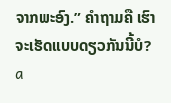ຈາກພະອົງ.” ຄຳຖາມຄື ເຮົາຈະເຮັດແບບດຽວກັນນີ້ບໍ?
a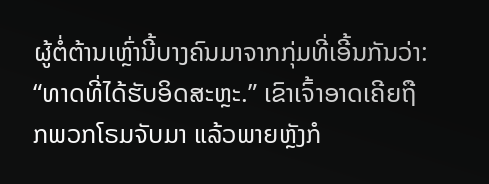ຜູ້ຕໍ່ຕ້ານເຫຼົ່ານີ້ບາງຄົນມາຈາກກຸ່ມທີ່ເອີ້ນກັນວ່າ: “ທາດທີ່ໄດ້ຮັບອິດສະຫຼະ.” ເຂົາເຈົ້າອາດເຄີຍຖືກພວກໂຣມຈັບມາ ແລ້ວພາຍຫຼັງກໍ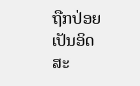ຖືກປ່ອຍເປັນອິດສະ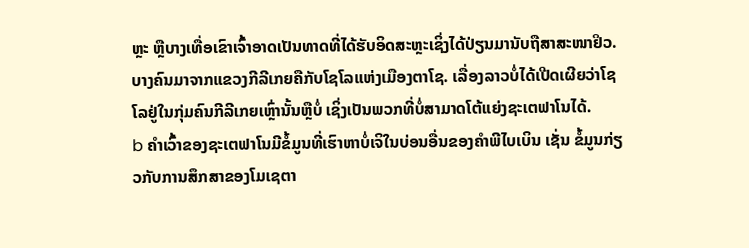ຫຼະ ຫຼືບາງເທື່ອເຂົາເຈົ້າອາດເປັນທາດທີ່ໄດ້ຮັບອິດສະຫຼະເຊິ່ງໄດ້ປ່ຽນມານັບຖືສາສະໜາຢິວ. ບາງຄົນມາຈາກແຂວງກີລີເກຍຄືກັບໂຊໂລແຫ່ງເມືອງຕາໂຊ. ເລື່ອງລາວບໍ່ໄດ້ເປີດເຜີຍວ່າໂຊໂລຢູ່ໃນກຸ່ມຄົນກີລີເກຍເຫຼົ່ານັ້ນຫຼືບໍ່ ເຊິ່ງເປັນພວກທີ່ບໍ່ສາມາດໂຕ້ແຍ່ງຊະເຕຟາໂນໄດ້.
b ຄຳເວົ້າຂອງຊະເຕຟາໂນມີຂໍ້ມູນທີ່ເຮົາຫາບໍ່ເຈິໃນບ່ອນອື່ນຂອງຄຳພີໄບເບິນ ເຊັ່ນ ຂໍ້ມູນກ່ຽວກັບການສຶກສາຂອງໂມເຊຕາ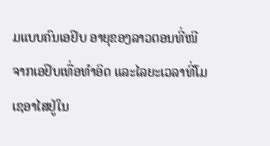ມແບບຄົນເອຢິບ ອາຍຸຂອງລາວຕອນທີ່ໜີຈາກເອຢິບເທື່ອທຳອິດ ແລະໄລຍະເວລາທີ່ໂມເຊອາໄສຢູ່ໃນ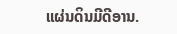ແຜ່ນດິນມີດີອານ.